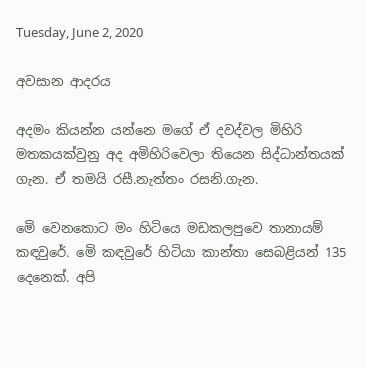Tuesday, June 2, 2020

අවසාන ආදරය

අදමං කියන්න යන්නෙ මගේ ඒ දවද්වල මිහිරි මතකයක්වුනු අද අමිහිරිවෙලා තියෙන සිද්ධාන්තයක් ගැන. ඒ තමයි රසී.නැත්තං රසනි.ගැන.

මෙි වෙනකොට මං හිටියෙ මඩකලපුවෙ තානායම් කඳවුරේ. මෙි කඳවුරේ හිටියා කාන්තා සෙබළියන් 135 දෙනෙක්. අපි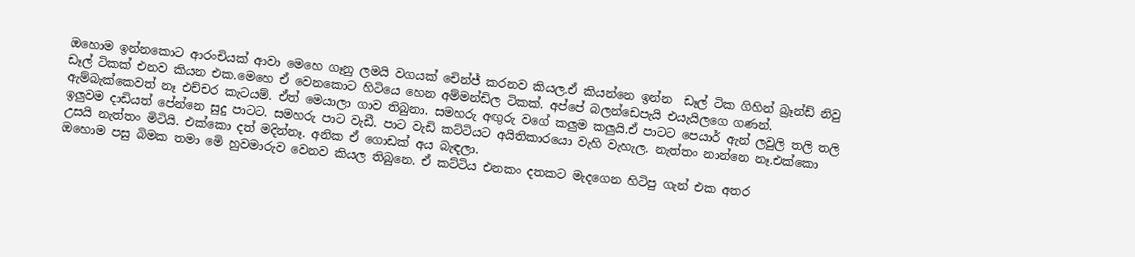ඔහොම ඉන්නකොට ආරංචියක් ආවා මෙහෙ ගෑනු ලමයි වගයක් චෙින්ජ් කරනව කියල.ඒ කියන්නෙ ඉන්න  ඩෑල් ටික ගිහින් බ්‍රෑන්ඩ් නිවු ඩෑල් ටිකක් එනව කියන එක.මෙහෙ ඒ වෙනකොට හිටියෙ හෙන අම්මන්ඩිල ටිකක්. අප්පේ බලන්ඩෙපැයි එයැයිලගෙ ගණන්. ඇම්බැක්කෙවත් නෑ එච්චර කැටයම්. ඒත් මෙයාලා ගාව තිබුනා. සමහරු අඟුරු වගේ කලුම කලුයි.ඒ පාටට පෙයාර් ඇන් ලවුලි තලි තලි ඉලුවම දාඩියත් පේන්නෙ සුදු පාටට. සමහරු පාට වැඩී. පාට වැඩි කට්ටියට අයිතිකාරයො වැහි වැහැල. නැත්තං නාන්නෙ නෑ.එක්කො උසයි නැත්තං මිටියි. එක්කො දත් මදින්නෑ. අනික ඒ ගොඩක් අය බැඳලා.
ඔහොම පසු බිමක තමා මෙි හුවමාරුව වෙනව කියල තිබුනෙ. ඒ කට්ටිය එනකං දතකට මැදගෙන හිටිපු ගැන් එක අතර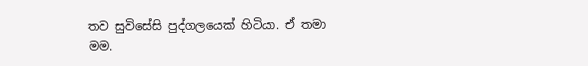තව සුවිසේසි පුද්ගලයෙක් හිටියා. ඒ තමා මම.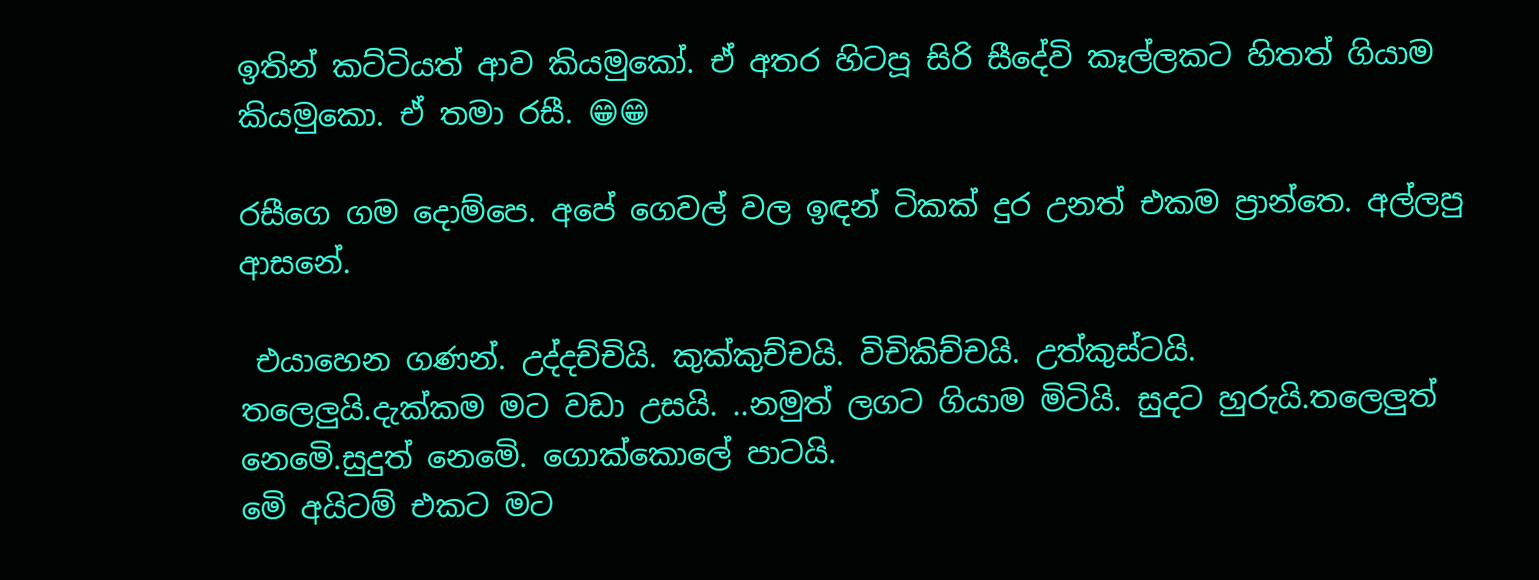ඉතින් කට්ටියත් ආව කියමුකෝ. ඒ අතර හිටපූ සිරි සීදේවි කෑල්ලකට හිතත් ගියාම කියමුකො. ඒ තමා රසී. 😁😁

රසීගෙ ගම දොම්පෙ. අපේ ගෙවල් වල ඉඳන් ටිකක් දුර උනත් එකම ප්‍රාන්තෙ. අල්ලපු ආසනේ.

 එයාහෙන ගණන්. උද්දච්චියි. කුක්කුච්චයි. විචිකිච්චයි. උත්කුස්ටයි.
තලෙලුයි.දැක්කම මට වඩා උසයි. ..නමුත් ලගට ගියාම මිටියි. සුදට හුරුයි.තලෙලුත් නෙමෙි.සුදුත් නෙමෙි. ගොක්කොලේ පාටයි.
මෙි අයිටම් එකට මට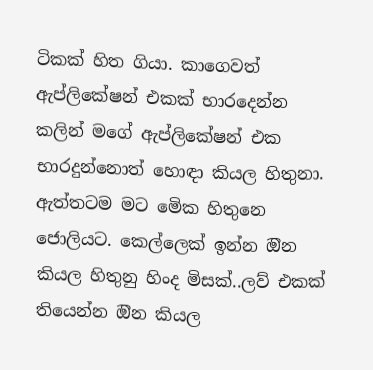ටිකක් හිත ගියා. කාගෙවත් ඇප්ලිකේෂන් එකක් භාරදෙන්න කලින් මගේ ඇප්ලිකේෂන් එක භාරදුන්නොත් හොඳා කියල හිතුනා. ඇත්තටම මට මෙික හිතුනෙ ජොලියට. කෙල්ලෙක් ඉන්න ඔින කියල හිතුනු හිංද මිසක්..ලව් එකක් තියෙන්න ඔින කියල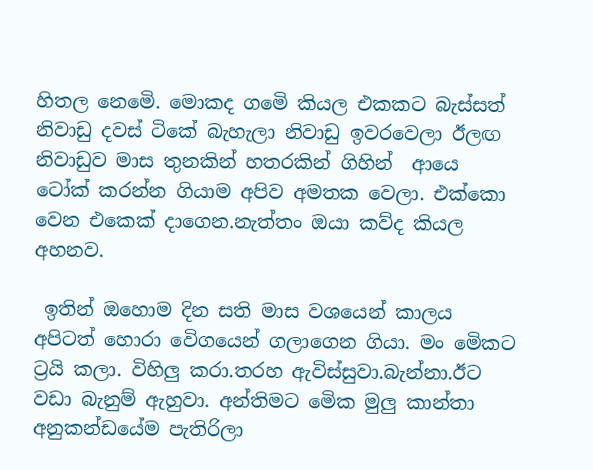හිතල නෙමෙි. මොකද ගමෙි කියල එකකට බැස්සත් නිවාඩු දවස් ටිකේ බැහැලා නිවාඩු ඉවරවෙලා ඊලඟ නිවාඩුව මාස තුනකින් හතරකින් ගිහින්  ආයෙ ටෝක් කරන්න ගියාම අපිව අමතක වෙලා. එක්කො වෙන එකෙක් දාගෙන.නැත්තං ඔයා කව්ද කියල අහනව.

 ඉතින් ඔහොම දින සති මාස වශයෙන් කාලය අපිටත් හොරා වෙිගයෙන් ගලාගෙන ගියා. මං මෙිකට ට්‍රයි කලා. විහිලු කරා.තරහ ඇවිස්සුවා.බැන්නා.ඊට වඩා බැනුම් ඇහුවා. අන්තිමට මෙික මුලු කාන්තා අනුකන්ඩයේම පැතිරිලා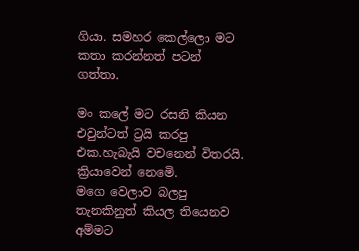ගියා. සමහර කෙල්ලො මට කතා කරන්නත් පටන් ගත්තා.

මං කලේ මට රසනි කියන එවුන්ටත් ට්‍රයි කරපු එක.හැබැයි වචනෙන් විතරයි. ක්‍රියාවෙන් නෙමෙි.
මගෙ වෙලාව බලපු තැනකිනුත් කියල තියෙනව අම්මට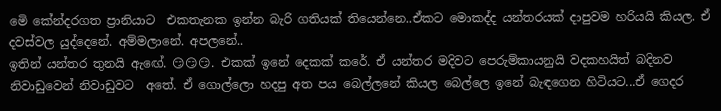මෙි කේන්දරගත ප්‍රානියාට  එකතැනක ඉන්න බැරි ගතියක් තියෙන්නෙ..ඒකට මොකද්ද යන්තරයක් දාපුවම හරියයි කියල. ඒ දවස්වල යුද්දෙනේ. අම්මලානේ. අපලනේ..
ඉතින් යන්තර තුනයි ඇඟේ. 😏😏😏. එකක් ඉනේ දෙකක් කරේ. ඒ යන්තර මදිවට පෙරුම්කායනුයි වදකහයිත් බදිනව නිවාඩුවෙන් නිවාඩුවට  අතේ. ඒ ගොල්ලො හදපු අත පය බෙල්ලනේ කියල බෙල්ලෙ ඉනේ බැඳගෙන හිටියට...ඒ ගෙදර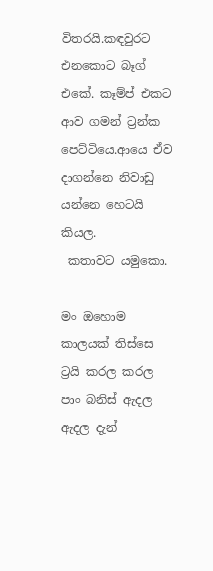විතරයි.කඳවුරට එනකොට බෑග් එකේ. කෑම්ප් එකට ආව ගමන් ට්‍රන්ක පෙට්ටියෙ.ආයෙ ඒව දාගන්නෙ නිවාඩු යන්නෙ හෙටයි කියල.
 කතාවට යමුකො.

මං ඔහොම කාලයක් තිස්සෙ ට්‍රයි කරල කරල පාං බනිස් ඇදල ඇදල දැන්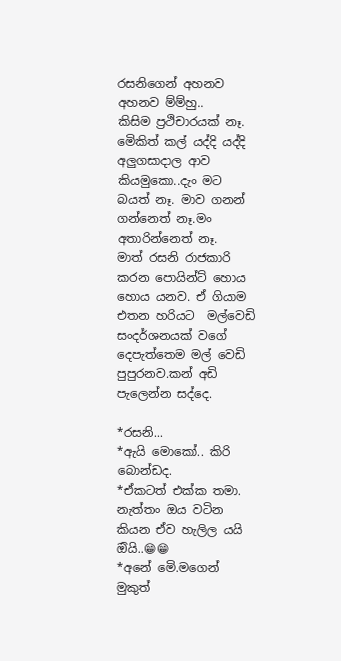රසනිගෙන් අහනව අහනව ම්ම්හු..
කිසිම ප්‍රථිචාරයක් නෑ. මෙිකිත් කල් යද්දි යද්දි අලුගසාදාල ආව කියමුකො..දැං මට බයත් නෑ. මාව ගනන් ගන්නෙත් නෑ.මං අතාරින්නෙත් නෑ.
මාත් රසනි රාජකාරි කරන පොයින්ට් හොය හොය යනව. ඒ ගියාම එතන හරියට  මල්වෙඩි සංදර්ශනයක් වගේ
දෙපැත්තෙම මල් වෙඩි පුපුරනව.කන් අඩි පැලෙන්න සද්දෙ.

*රසනි...
*ඇයි මොකෝ.. කිරි බොන්ඩද.
*ඒකටත් එක්ක තමා. නැත්තං ඔය වටින කියන ඒව හැලිල යයි ඔියි..😁😁
*අනේ මෙි.මගෙන් මුකුත්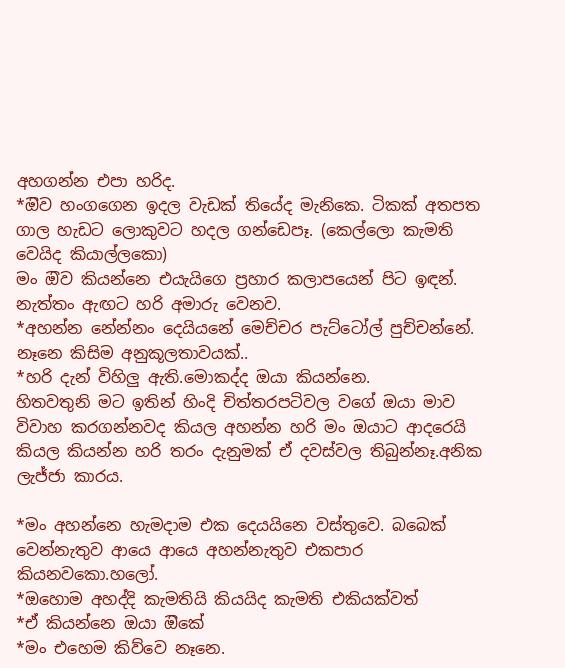අහගන්න එපා හරිද.
*ඔිව හංගගෙන ඉදල වැඩක් තියේද මැනිකෙ. ටිකක් අතපත ගාල හැඩට ලොකුවට හදල ගන්ඩෙපෑ. (කෙල්ලො කැමති වෙයිද කියාල්ලකො)
මං ඔිව කියන්නෙ එයැයිගෙ ප්‍රහාර කලාපයෙන් පිට ඉඳන්. නැත්තං ඇඟට හරි අමාරු වෙනව.
*අහන්න නේන්නං දෙයියනේ මෙච්චර පැට්ටෝල් පුච්චන්නේ. නෑනෙ කිසිම අනුකූලතාවයක්..
*හරි දැන් විහිලු ඇති.මොකද්ද ඔයා කියන්නෙ.
හිතවතුනි මට ඉතින් හිංදි චිත්තරපටිවල වගේ ඔයා මාව විවාහ කරගන්නවද කියල අහන්න හරි මං ඔයාට ආදරෙයි කියල කියන්න හරි තරං දැනුමක් ඒ දවස්වල තිබුන්නෑ.අනික ලැජ්ජා කාරය.

*මං අහන්නෙ හැමදාම එක දෙයයිනෙ වස්තුවෙ. බබෙක් වෙන්නැතුව ආයෙ ආයෙ අහන්නැතුව එකපාර කියනවකො.හලෝ.
*ඔහොම අහද්දි කැමතියි කියයිද කැමති එකියක්වත්
*ඒ කියන්නෙ ඔයා ඔිකේ
*මං එහෙම කිව්වෙ නෑනෙ.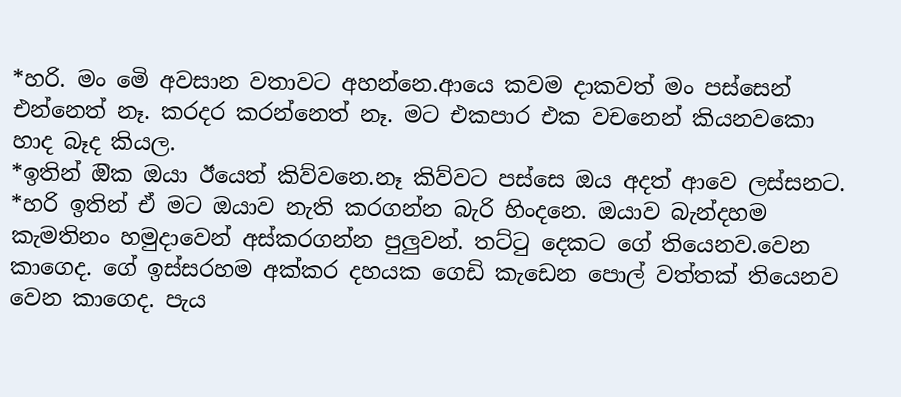*හරි. මං මෙි අවසාන වතාවට අහන්නෙ.ආයෙ කවම දාකවත් මං පස්සෙන් එන්නෙත් නෑ. කරදර කරන්නෙත් නෑ. මට එකපාර එක වචනෙන් කියනවකො හාද බෑද කියල.
*ඉතින් ඔික ඔයා ඊයෙත් කිව්වනෙ.නෑ කිව්වට පස්සෙ ඔය අදත් ආවෙ ලස්සනට.
*හරි ඉතින් ඒ මට ඔයාව නැති කරගන්න බැරි හිංදනෙ. ඔයාව බැන්දහම කැමතිනං හමුදාවෙන් අස්කරගන්න පුලුවන්. තට්ටු දෙකට ගේ තියෙනව.වෙන කාගෙද. ගේ ඉස්සරහම අක්කර දහයක ගෙඩි කැඩෙන පොල් වත්තක් තියෙනව වෙන කාගෙද. පැය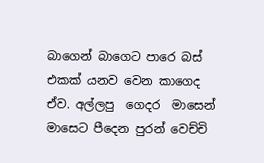බාගෙන් බාගෙට පාරෙ බස් එකක් යනව වෙන කාගෙද ඒව. අල්ලපු  ගෙදර  මාසෙන් මාසෙට පීදෙන පුරන් වෙච්චි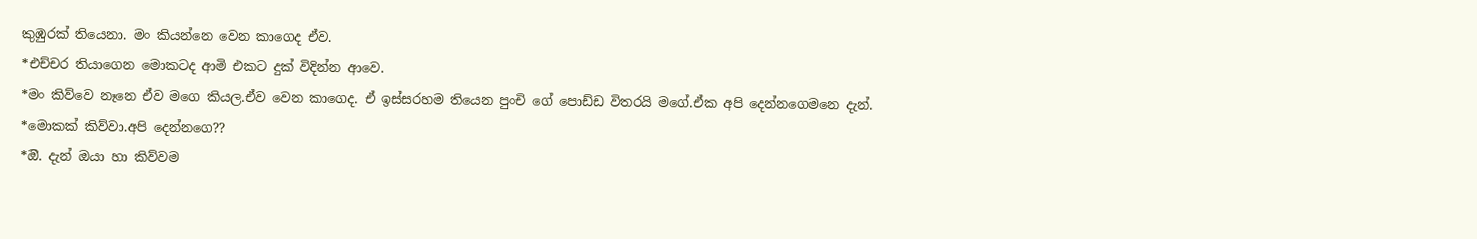කුඹුරක් තියෙනා. මං කියන්නෙ වෙන කාගෙද ඒව.
*එච්චර තියාගෙන මොකටද ආමි එකට දුක් විදින්න ආවෙ.
*මං කිව්වෙ නෑනෙ ඒව මගෙ කියල.ඒව වෙන කාගෙද. ඒ ඉස්සරහම තියෙන පුංචි ගේ පොඩ්ඩ විතරයි මගේ.ඒක අපි දෙන්නගෙමනෙ දැන්.
*මොකක් කිව්වා.අපි දෙන්නගෙ??
*ඔි. දැන් ඔයා හා කිව්වම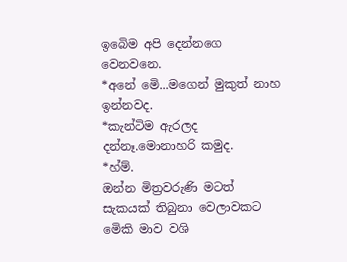ඉබෙිම අපි දෙන්නගෙ වෙනවනෙ.
*අනේ මෙි...මගෙන් මුකුත් නාහ ඉන්නවද.
*කැන්ටිම ඇරලද දන්නෑ.මොනාහරි කමුද.
*හ්ම්.
ඔන්න මිත්‍රවරුණි මටත් සැකයක් තිබුනා වෙලාවකට මෙිකි මාව වශි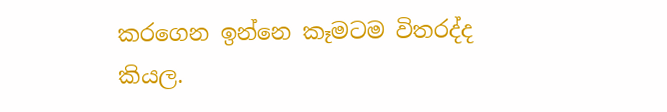කරගෙන ඉන්නෙ කෑමටම විතරද්ද කියල.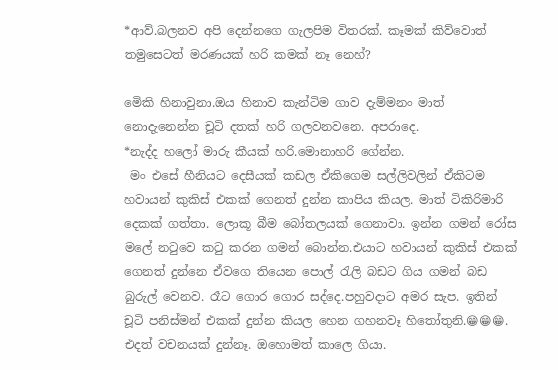*ආව්.බලනව අපි දෙන්නගෙ ගැලපිම විතරක්. කෑමක් කිව්වොත් තමුසෙටත් මරණයක් හරි කමක් නෑ නෙහ්?

මෙිකි හිනාවුනා.ඔය හිනාව කැන්ටිම ගාව දැම්මනං මාත් නොදැනෙන්න චූටි දතක් හරි ගලවනවනෙ. අපරාදෙ.
*නැද්ද හලෝ මාරු කීයක් හරි.මොනාහරි ගේන්න.
 මං එසේ හීනියට දෙසීයක් කඩල ඒකිගෙම සල්ලිවලින් ඒකිටම හවායන් කුකිස් එකක් ගෙනත් දුන්න කාපිය කියල. මාත් ටිකිරිමාරි දෙකක් ගත්තා. ලොකූ බීම බෝතලයක් ගෙනාවා. ඉන්න ගමන් රෝස මලේ නටුවෙ කටු කරන ගමන් බොන්න.එයාට හවායන් කුකිස් එකක් ගෙනත් දුන්නෙ ඒවගෙ තියෙන පොල් රැලි බඩට ගිය ගමන් බඩ බුරුල් වෙනව. රෑට ගොර ගොර සද්දෙ.පහුවදාට අමර සැප. ඉතින් චූටි පනිස්මන් එකක් දුන්න කියල හෙන ගහනවෑ හිතෝතුනි.😁😁😁.
එදත් වචනයක් දුන්නෑ. ඔහොමත් කාලෙ ගියා.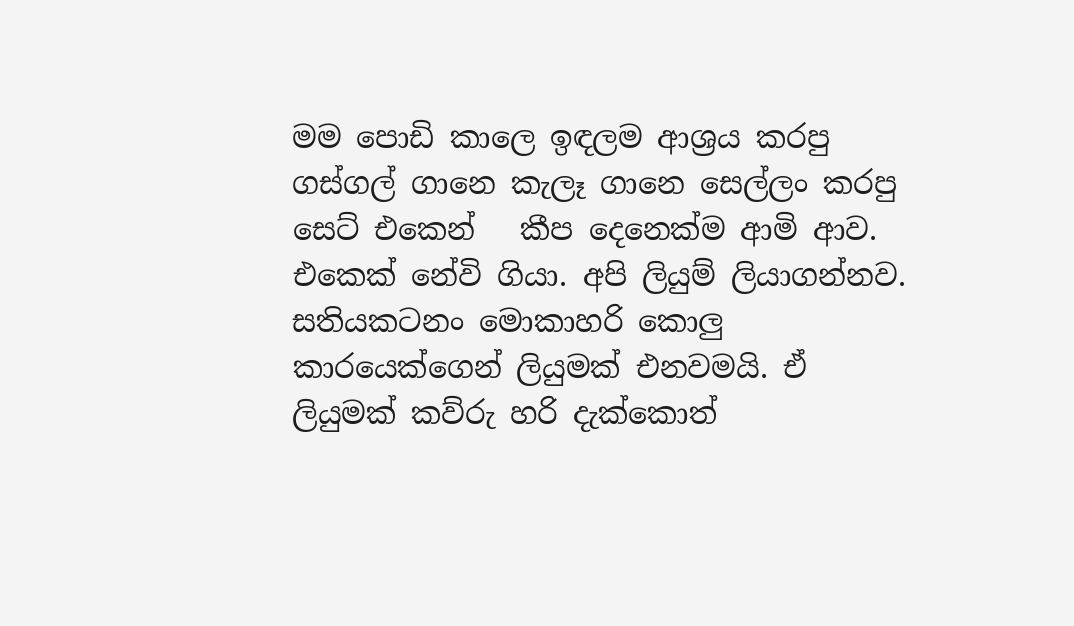මම පොඩි කාලෙ ඉඳලම ආශ්‍රය කරපු ගස්ගල් ගානෙ කැලෑ ගානෙ සෙල්ලං කරපු සෙට් එකෙන්   කීප දෙනෙක්ම ආමි ආව. එකෙක් නේවි ගියා. අපි ලියුම් ලියාගන්නව. සතියකටනං මොකාහරි කොලු කාරයෙක්ගෙන් ලියුමක් එනවමයි. ඒ ලියුමක් කව්රු හරි දැක්කොත්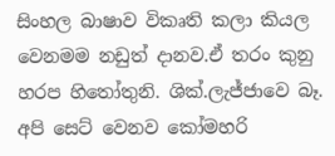සිංහල බාෂාව විකෘති කලා කියල වෙනමම නඩුත් දානව.ඒ තරං කුනු හරප හිතෝතුනි. ශික්.ලැජ්ජාවෙ බෑ.
අපි සෙට් වෙනව කෝමහරි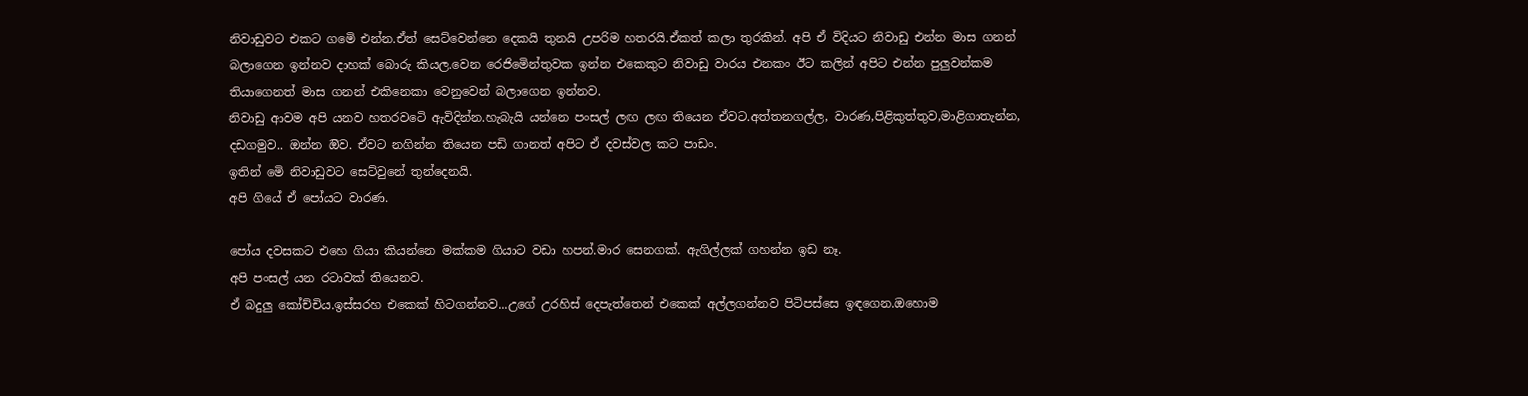නිවාඩුවට එකට ගමෙි එන්න.ඒත් සෙට්වෙන්නෙ දෙකයි තුනයි උපරිම හතරයි.ඒකත් කලා තුරකින්. අපි ඒ විදියට නිවාඩු එන්න මාස ගනන් බලාගෙන ඉන්නව දාහක් බොරු කියල.වෙන රෙජිමෙින්තුවක ඉන්න එකෙකුට නිවාඩු වාරය එනකං ඊට කලින් අපිට එන්න පුලුවන්කම තියාගෙනත් මාස ගනන් එකිනෙකා වෙනුවෙන් බලාගෙන ඉන්නව.
නිවාඩු ආවම අපි යනව හතරවටෙි ඇවිදින්න.හැබැයි යන්නෙ පංසල් ලඟ ලඟ තියෙන ඒවට.අත්තනගල්ල, වාරණ,පිළිකුත්තුව,මාළිගාතැන්න, දඩගමුව.. ඔන්න ඔිව. ඒවට නගින්න තියෙන පඩි ගානත් අපිට ඒ දවස්වල කට පාඩං.
ඉතින් මෙි නිවාඩුවට සෙට්වුනේ තුන්දෙනයි.
අපි ගියේ ඒ පෝයට වාරණ.

පෝය දවසකට එහෙ ගියා කියන්නෙ මක්කම ගියාට වඩා හපන්.මාර සෙනගක්. ඇගිල්ලක් ගහන්න ඉඩ නෑ.
අපි පංසල් යන රටාවක් තියෙනව.
ඒ බදුලු කෝච්චිය.ඉස්සරහ එකෙක් හිටගන්නව...උගේ උරහිස් දෙපැත්තෙන් එකෙක් අල්ලගන්නව පිටිපස්සෙ ඉඳගෙන.ඔහොම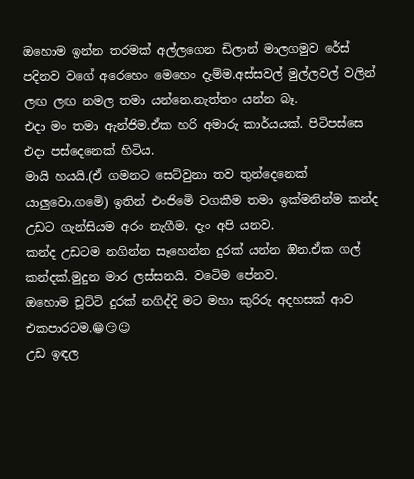ඔහොම ඉන්න තරමක් අල්ලගෙන ඩිලාන් මාලගමුව රේස් පදිනව වගේ අරෙහෙං මෙහෙං දැම්ම.අස්සවල් මුල්ලවල් වලින් ලඟ ලඟ නමල තමා යන්නෙ.නැත්තං යන්න බෑ.
එදා මං තමා ඇන්ජිම.ඒක හරි අමාරු කාර්යයක්. පිටිපස්සෙ එදා පස්දෙනෙක් හිටිය.
මායි හයයි.(ඒ ගමනට සෙට්වුනා තව තුන්දෙනෙක් යාලුවො.ගමෙි) ඉතින් එංජිමෙි වගකීම තමා ඉක්මනින්ම කන්ද උඩට ගැන්සියම අරං නැගීම. දැං අපි යනව.
කන්ද උඩටම නගින්න සෑහෙන්න දුරක් යන්න ඔින.ඒක ගල් කන්දක්.මුදුන මාර ලස්සනයි. වටෙිම පේනව.
ඔහොම චූට්ටි දුරක් නගිද්දි මට මහා කුරිරු අදහසක් ආව එකපාරටම.😁😏☺
උඩ ඉඳල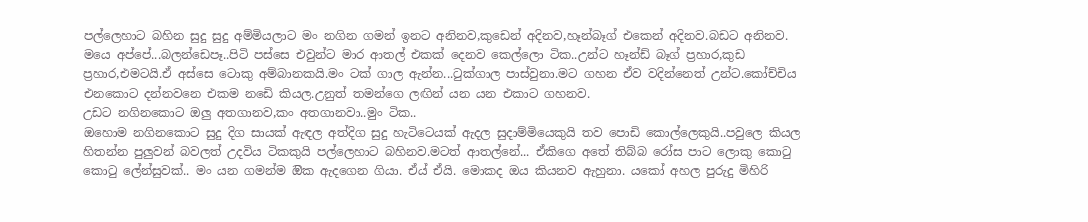පල්ලෙහාට බහින සුදු සුදු අම්මියලාට මං නගින ගමන් ඉනට අනිනව,කුඩෙන් අදිනව,හෑන්බෑග් එකෙන් අදිනව.බඩට අනිනව.
මයෙ අප්පේ...බලන්ඩෙපෑ..පිටි පස්සෙ එවුන්ට මාර ආතල් එකක් දෙනව කෙල්ලො ටික..උන්ට හෑන්ඩ් බෑග් ප්‍රහාර,කුඩ ප්‍රහාර,එමටයි.ඒ අස්සෙ ටොකු අම්බානකයි.මං ටක් ගාල ඇන්න...ටුක්ගාල පාස්වුනා.මට ගහන ඒව වදින්නෙත් උන්ට.කෝච්චිය එනකොට දන්නවනෙ එකම නඩෙි කියල.උනුත් තමන්ගෙ ලඟින් යන යන එකාට ගහනව.
උඩට නගිනකොට ඔලු අතගානව,කං අතගානවා..මුං ටික..
ඔහොම නගිනකොට සුදු දිග සායක් ඇඳල අත්දිග සුදු හැටිටෙයක් ඇදල සුදාම්මියෙකුයි තව පොඩි කොල්ලෙකුයි..පවුලෙ කියල හිතන්න පුලුවන් බවලත් උදවිය ටිකකුයි පල්ලෙහාට බහිනව.මටත් ආතල්නේ... ඒකිගෙ අතේ තිබ්බ රෝස පාට ලොකු කොටු කොටු ලේන්සුවක්.. මං යන ගමන්ම ඔික ඇදගෙන ගියා. ඒය් ඒයි. මොකද ඔය කියනව ඇහුනා. යකෝ අහල පුරුදු මිහිරි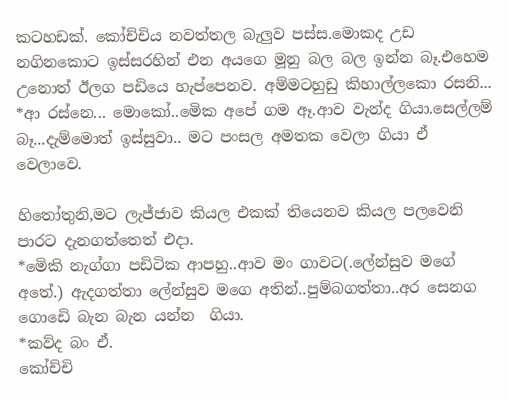කටහඩක්. කෝච්චිය නවත්තල බැලුව පස්ස.මොකද උඩ නගිනකොට ඉස්සරහින් එන අයගෙ මූනු බල බල ඉන්න බෑ.එහෙම උනොත් ඊලග පඩියෙ හැප්පෙනව. අම්මටහුඩු කිහාල්ලකො රසනි...
*ආ රස්නෙ... මොකෝ..මෙික අපේ ගම ඈ.ආව වැන්ද ගියා.සෙල්ලම් බෑ...දැම්මොත් ඉස්සුවා.. මට පංසල අමතක වෙලා ගියා ඒ වෙලාවෙ.

හිතෝතුනි,මට ලැජ්ජාව කියල එකක් තියෙනව කියල පලවෙනි පාරට දැනගත්තෙත් එදා.
*මෙිකි නැග්ගා පඩිටික ආපහු..ආව මං ගාවට(.ලේන්සුව මගේ අතේ.) ඇදගත්තා ලේන්සුව මගෙ අතින්..පුම්බගත්තා..අර සෙනග ගොඩෙි බැන බැන යන්න  ගියා.
*කව්ද බං ඒ.
කෝච්චි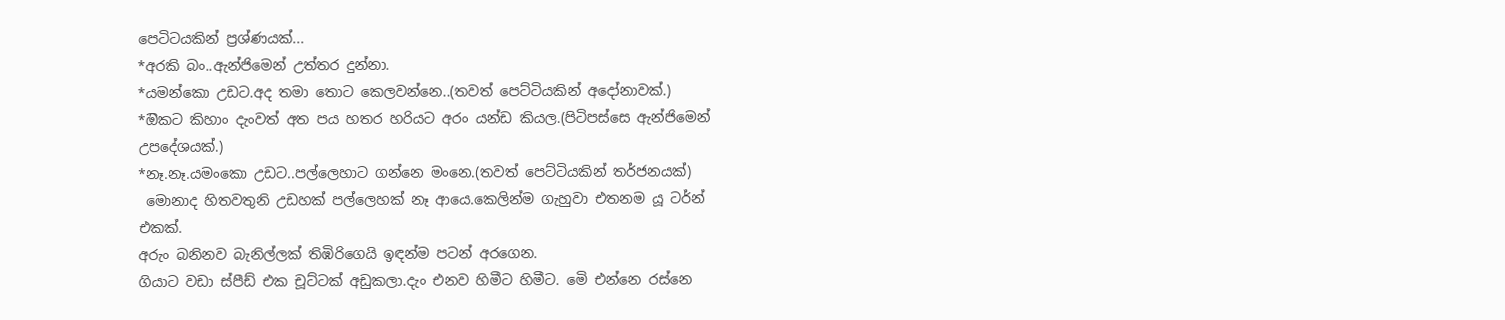පෙටිටයකින් ප්‍රශ්ණයක්...
*අරකි බං..ඇන්ජිමෙන් උත්තර දුන්නා.
*යමන්කො උඩට.අද තමා තොට කෙලවන්නෙ..(තවත් පෙට්ටියකින් අදෝනාවක්.)
*ඔිකට කිහාං දැංවත් අත පය හතර හරියට අරං යන්ඩ කියල.(පිටිපස්සෙ ඇන්ජිමෙන් උපදේශයක්.)
*නෑ.නෑ.යමංකො උඩට..පල්ලෙහාට ගන්නෙ මංනෙ.(තවත් පෙට්ටියකින් තර්ජනයක්)
 මොනාද හිතවතුනි උඩහක් පල්ලෙහක් නෑ ආයෙ.කෙලින්ම ගැහුවා එතනම යූ ටර්න් එකක්.
අරුං බනිනව බැනිල්ලක් තිඹිරිගෙයි ඉඳන්ම පටන් අරගෙන.
ගියාට වඩා ස්පීඩ් එක චූට්ටක් අඩුකලා.දැං එනව හිමීට හිමීට. මෙි එන්නෙ රස්නෙ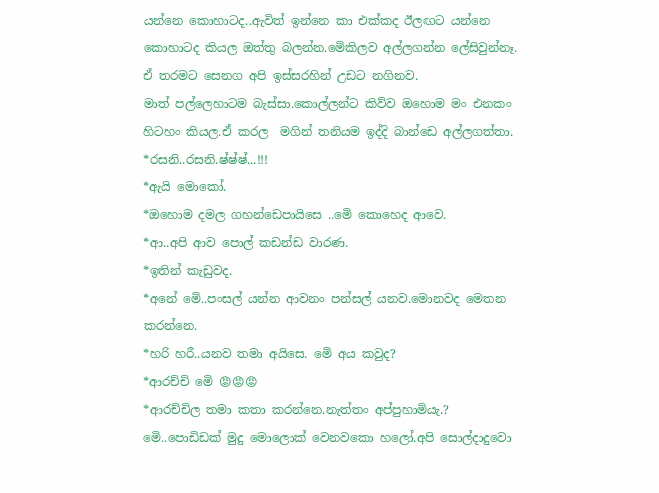යන්නෙ කොහාටද..ඇවිත් ඉන්නෙ කා එක්කද ඊලඟට යන්නෙ කොහාටද කියල ඔත්තු බලන්න.මෙිකිලව අල්ලගන්න ලේසිවුන්නෑ.
ඒ තරමට සෙනග අපි ඉස්සරහින් උඩට නගිනව.
මාත් පල්ලෙහාටම බැස්සා.කොල්ලන්ට කිව්ව ඔහොම මං එනකං හිටහං කියල.ඒ කරල  මගින් තනියම ඉද්දි බාන්ඩෙ අල්ලගත්තා.
*රසනි..රසනි.ෂ්ෂ්ෂ්...!!!
*ඇයි මොකෝ.
*ඔහොම දමල ගහන්ඩෙපායිසෙ ..මෙි කොහෙද ආවෙ.
*ආ..අපි ආව පොල් කඩන්ඩ වාරණ.
*ඉතින් කැඩුවද.
*අනේ මෙි..පංසල් යන්න ආවනං පන්සල් යනව.මොනවද මෙතන කරන්නෙ.
*හරි හරී..යනව තමා අයිසෙ. මෙි අය කවුද?
*ආරච්චි මෙි 😡😡😡
*ආරච්චිල තමා කතා කරන්නෙ.නැත්තං අප්පුහාමියැ.? මෙි..පොඩිඩක් මුදු මොලොක් වෙනවකො හලෝ.අපි සොල්දාදුවො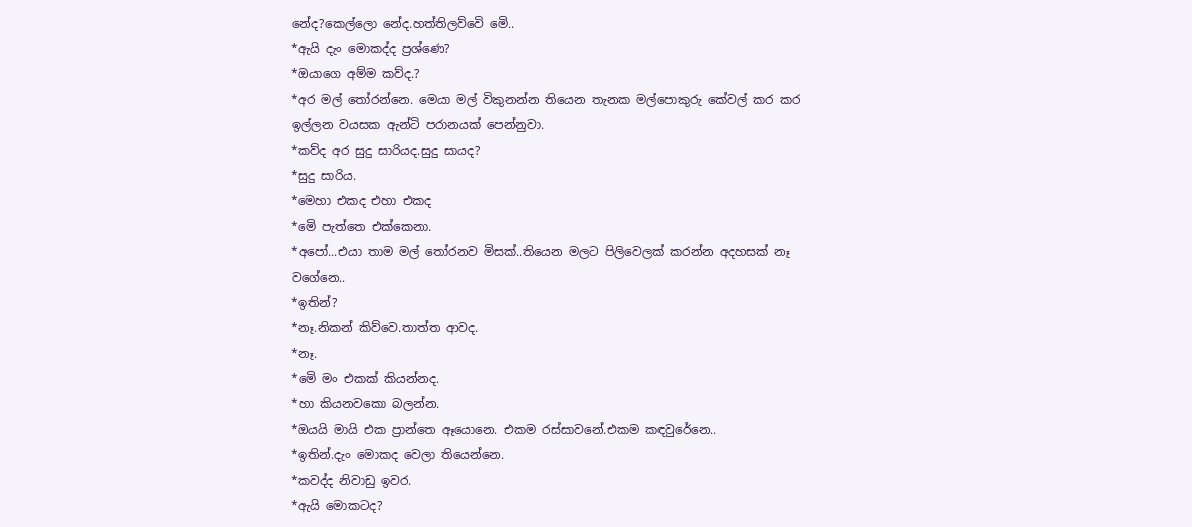නේද?කෙල්ලො නේද.හත්තිලව්වෙි මෙි..
*ඇයි දැං මොකද්ද ප්‍රශ්ණෙ?
*ඔයාගෙ අම්ම කව්ද.?
*අර මල් තෝරන්නෙ. මෙයා මල් විකුනන්න තියෙන තැනක මල්පොකුරු කේවල් කර කර ඉල්ලන වයසක ඇන්ටි පරානයක් පෙන්නුවා.
*කව්ද අර සුදු සාරියද.සුදු සායද?
*සුදු සාරිය.
*මෙහා එකද එහා එකද
*මෙි පැත්තෙ එක්කෙනා.
*අපෝ...එයා තාම මල් තෝරනව මිසක්..තියෙන මලට පිලිවෙලක් කරන්න අදහසක් නෑ වගේනෙ..
*ඉතින්?
*නෑ.නිකන් කිව්වෙ.තාත්ත ආවද.
*නෑ.
*මෙි මං එකක් කියන්නද.
*හා කියනවකො බලන්න.
*ඔයයි මායි එක ප්‍රාන්තෙ ඈයොනෙ. එකම රස්සාවනේ.එකම කඳවුරේනෙ..
*ඉතින්.දැං මොකද වෙලා තියෙන්නෙ.
*කවද්ද නිවාඩු ඉවර.
*ඇයි මොකටද?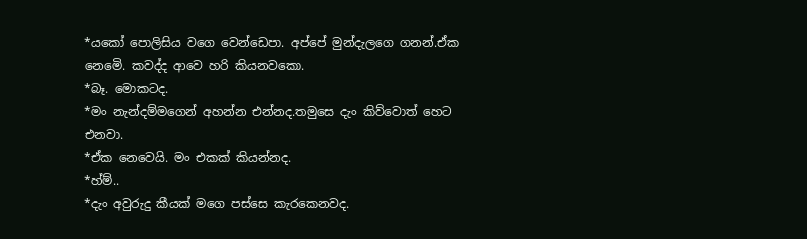*යකෝ පොලිසිය වගෙ වෙන්ඩෙපා. අප්පේ මුන්දැලගෙ ගනන්.ඒක නෙමෙි. කවද්ද ආවෙ හරි කියනවකො.
*බෑ. මොකටද.
*මං නැන්දම්මගෙන් අහන්න එන්නද.තමුසෙ දැං කිව්වොත් හෙට එනවා.
*ඒක නෙවෙයි. මං එකක් කියන්නද.
*හ්ම්..
*දැං අවුරුදු කීයක් මගෙ පස්සෙ කැරකෙනවද.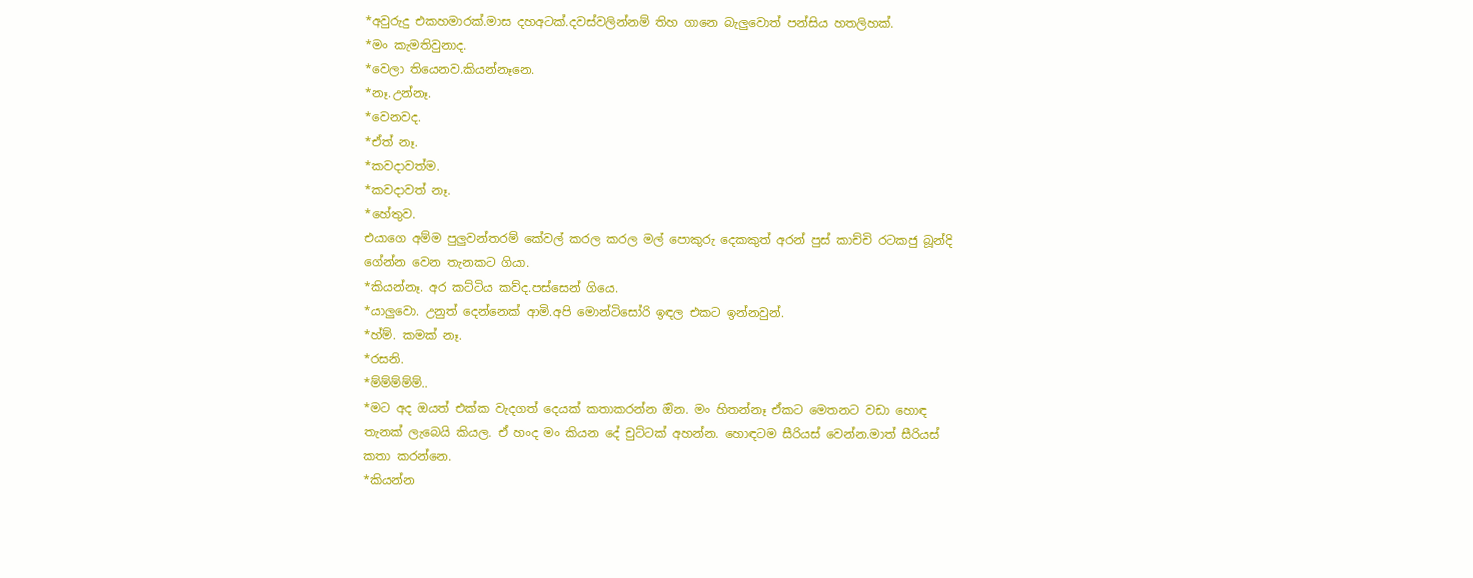*අවුරුදු එකහමාරක්.මාස දහඅටක්.දවස්වලින්නම් තිහ ගානෙ බැලුවොත් පන්සිය හතලිහක්.
*මං කැමතිවුනාද.
*වෙලා තියෙනව.කියන්නෑනෙ.
*නෑ.උන්නෑ.
*වෙනවද.
*ඒත් නෑ.
*කවදාවත්ම.
*කවදාවත් නෑ.
*හේතුව.
එයාගෙ අම්ම පුලුවන්තරම් කේවල් කරල කරල මල් පොකුරු දෙකකුත් අරන් පුස් කාච්චි රටකජු බූන්දි ගේන්න වෙන තැනකට ගියා.
*කියන්නෑ. අර කට්ටිය කව්ද.පස්සෙන් ගියෙ.
*යාලුවො. උනුත් දෙන්නෙක් ආමි.අපි මොන්ටිසෝරි ඉඳල එකට ඉන්නවුන්.
*හ්ම්. කමක් නෑ.
*රසනි.
*ම්ම්ම්ම්ම්..
*මට අද ඔයත් එක්ක වැදගත් දෙයක් කතාකරන්න ඔින. මං හිතන්නෑ ඒකට මෙතනට වඩා හොඳ තැනක් ලැබෙයි කියල. ඒ හංද මං කියන දේ චුට්ටක් අහන්න. හොඳටම සීරියස් වෙන්න.මාත් සීරියස් කතා කරන්නෙ.
*කියන්න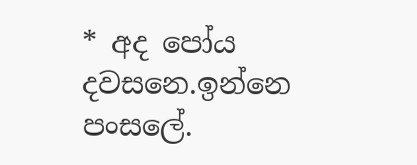* අද පෝය දවසනෙ.ඉන්නෙ පංසලේ.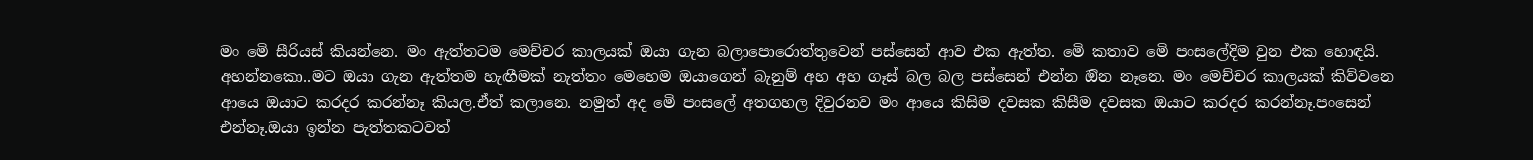මං මෙි සීරියස් කියන්නෙ. මං ඇත්තටම මෙච්චර කාලයක් ඔයා ගැන බලාපොරොත්තුවෙන් පස්සෙන් ආව එක ඇත්ත. මෙි කතාව මෙි පංසලේදිම වුන එක හොඳයි. අහන්නකො..මට ඔයා ගැන ඇත්තම හැඟීමක් නැත්තං මෙහෙම ඔයාගෙන් බැනුම් අහ අහ ගෑස් බල බල පස්සෙන් එන්න ඔින නෑනෙ. මං මෙච්චර කාලයක් කිව්වනෙ ආයෙ ඔයාට කරදර කරන්නෑ කියල.ඒත් කලානෙ. නමුත් අද මෙි පංසලේ අතගහල දිවුරනව මං ආයෙ කිසිම දවසක කිසීම දවසක ඔයාට කරදර කරන්නෑ.පංසෙන් එන්නෑ.ඔයා ඉන්න පැත්තකටවත්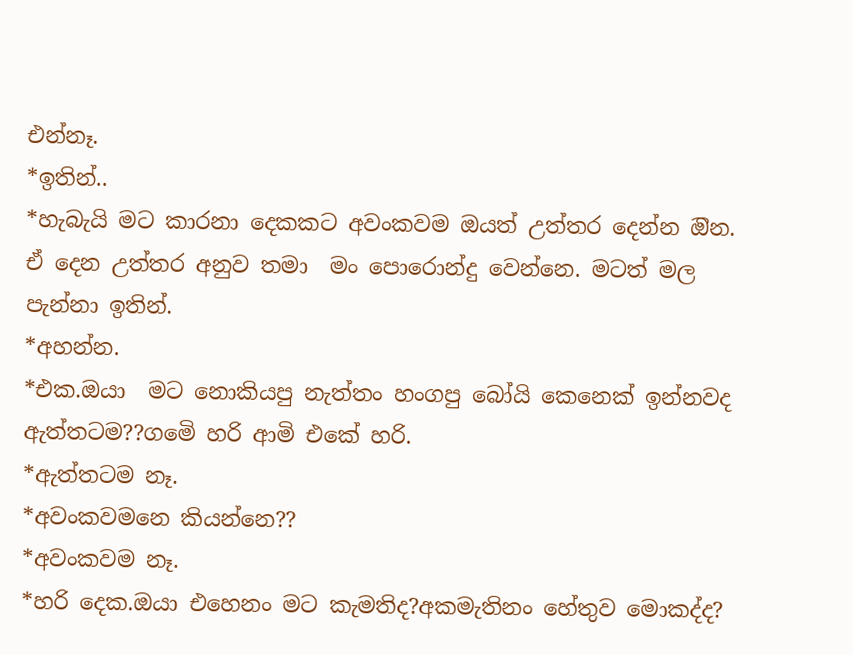එන්නෑ.
*ඉතින්..
*හැබැයි මට කාරනා දෙකකට අවංකවම ඔයත් උත්තර දෙන්න ඔින. ඒ දෙන උත්තර අනුව තමා  මං පොරොන්දු වෙන්නෙ. මටත් මල පැන්නා ඉතින්.
*අහන්න.
*එක.ඔයා  මට නොකියපු නැත්තං හංගපු බෝයි කෙනෙක් ඉන්නවද ඇත්තටම??ගමෙි හරි ආමි එකේ හරි.
*ඇත්තටම නෑ.
*අවංකවමනෙ කියන්නෙ??
*අවංකවම නෑ.
*හරි දෙක.ඔයා එහෙනං මට කැමතිද?අකමැතිනං හේතුව මොකද්ද?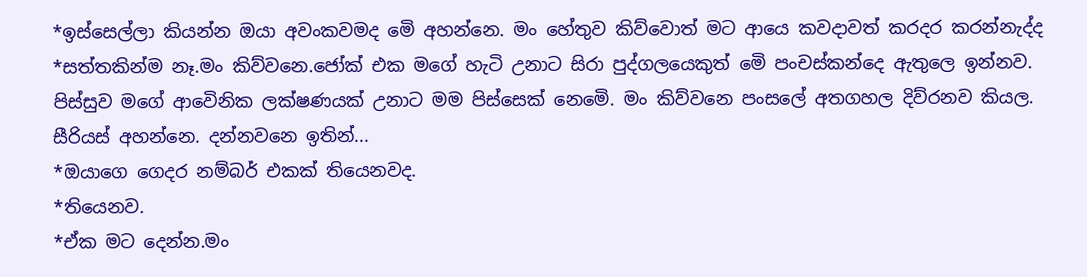*ඉස්සෙල්ලා කියන්න ඔයා අවංකවමද මෙි අහන්නෙ. මං හේතුව කිව්වොත් මට ආයෙ කවදාවත් කරදර කරන්නැද්ද
*සත්තකින්ම නෑ.මං කිව්වනෙ.ජෝක් එක මගේ හැටි උනාට සිරා පුද්ගලයෙකුත් මෙි පංචස්කන්දෙ ඇතුලෙ ඉන්නව. පිස්සුව මගේ ආවෙිනික ලක්ෂණයක් උනාට මම පිස්සෙක් නෙමෙි. මං කිව්වනෙ පංසලේ අතගහල දිව්රනව කියල. සීරියස් අහන්නෙ. දන්නවනෙ ඉතින්...
*ඔයාගෙ ගෙදර නම්බර් එකක් තියෙනවද.
*තියෙනව.
*ඒක මට දෙන්න.මං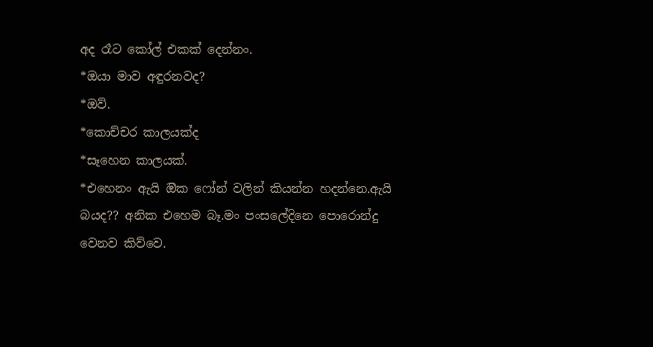අද රෑට කෝල් එකක් දෙන්නං.
*ඔයා මාව අඳුරනවද?
*ඔව්.
*කොච්චර කාලයක්ද
*සෑහෙන කාලයක්.
*එහෙනං ඇයි ඔික ෆෝන් වලින් කියන්න හදන්නෙ.ඇයි බයද?? අනික එහෙම බෑ.මං පංසලේදිනෙ පොරොන්දු වෙනව කිව්වෙ.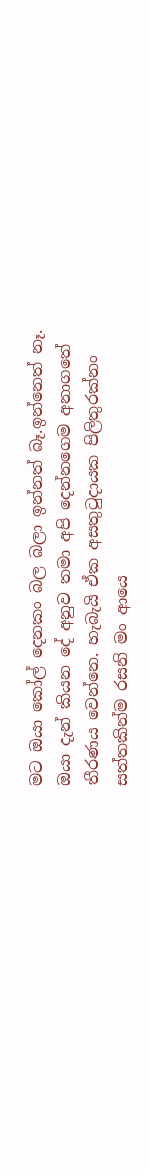මට ඔයා කෝල් දෙනකං බල බලා ඉන්නත් බෑ.ඉන්නෙත් නෑ. ඔයා දැන් කියන දේ අනුව තමා අපි දෙන්නගෙම අනාගතේ තීරණය වෙන්නෙ. හැබැයි ඒක අසතුටුදායක පිලිතුරක්නං සත්තකින්ම රසනි මං ආයෙ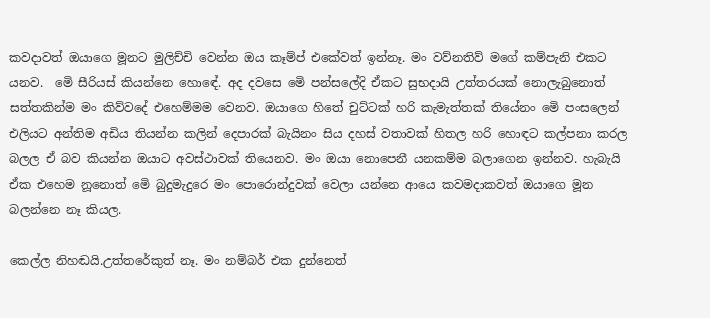කවදාවත් ඔයාගෙ මූනට මුලිච්චි වෙන්න ඔය කෑම්ප් එකේවත් ඉන්නෑ. මං වව්නතිව් මගේ කම්පැනි එකට යනව.  මෙි සීරියස් කියන්නෙ හොඳේ. අද දවසෙ මෙි පන්සලේදි ඒකට සුභදායි උත්තරයක් නොලැබුනොත් සත්තකින්ම මං කිව්වදේ එහෙම්මම වෙනව. ඔයාගෙ හිතේ චුට්ටක් හරි කැමැත්තක් තියේනං මෙි පංසලෙන් එලියට අන්තිම අඩිය තියන්න කලින් දෙපාරක් බැයිනං සිය දහස් වතාවක් හිතල හරි හොඳට කල්පනා කරල බලල ඒ බව කියන්න ඔයාට අවස්ථාවක් තියෙනව. මං ඔයා නොපෙනී යනකම්ම බලාගෙන ඉන්නව. හැබැයි ඒක එහෙම නූනොත් මෙි බුදුමැදුරෙ මං පොරොන්දුවක් වෙලා යන්නෙ ආයෙ කවමදාකවත් ඔයාගෙ මූන බලන්නෙ නෑ කියල.

කෙල්ල නිහඬයි.උත්තරේකුත් නෑ. මං නම්බර් එක දුන්නෙත්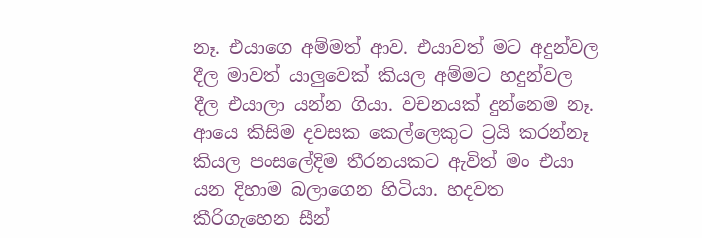නෑ. එයාගෙ අම්මත් ආව. එයාවත් මට අදුන්වල දීල මාවත් යාලුවෙක් කියල අම්මට හදුන්වල දීල එයාලා යන්න ගියා. වචනයක් දුන්නෙම නෑ. ආයෙ කිසිම දවසක කෙල්ලෙකුට ට්‍රයි කරන්නෑ කියල පංසලේදිම තීරනයකට ඇවිත් මං එයා යන දිහාම බලාගෙන හිටියා. හදවත කීරිගැහෙන සීන්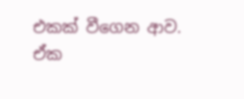එකක් වීගෙන ආව.
ඒක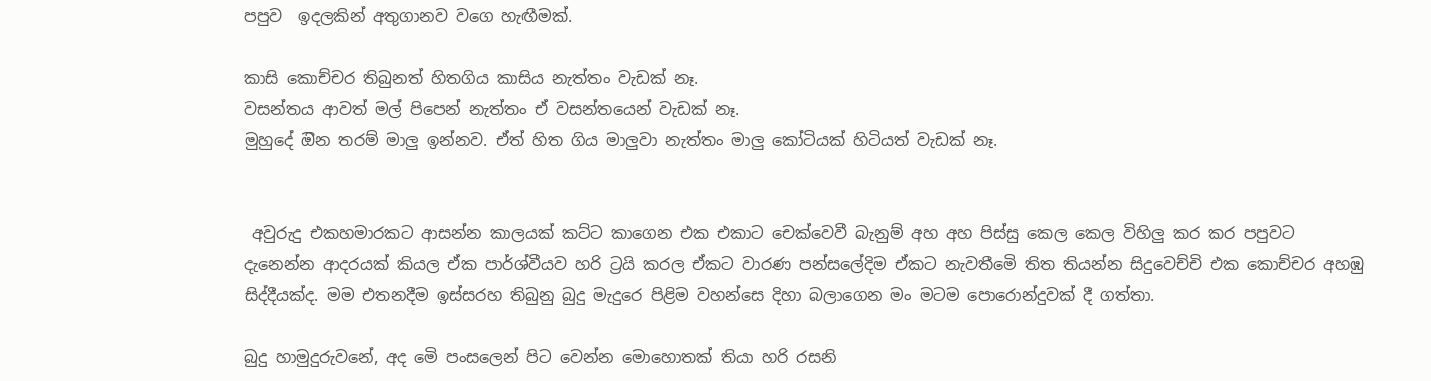පපුව  ඉදලකින් අතුගානව වගෙ හැඟීමක්.

කාසි කොච්චර තිබුනත් හිතගිය කාසිය නැත්තං වැඩක් නෑ.
වසන්තය ආවත් මල් පිපෙන් නැත්තං ඒ වසන්තයෙන් වැඩක් නෑ.
මුහුදේ ඔින තරම් මාලු ඉන්නව. ඒත් හිත ගිය මාලුවා නැත්තං මාලු කෝටියක් හිටියත් වැඩක් නෑ.


 අවුරුදු එකහමාරකට ආසන්න කාලයක් කට්ට කාගෙන එක එකාට චෙක්වෙවී බැනුම් අහ අහ පිස්සු කෙල කෙල විහිලු කර කර පපුවට දැනෙන්න ආදරයක් කියල ඒක පාර්ශ්වීයව හරි ට්‍රයි කරල ඒකට වාරණ පන්සලේදිම ඒකට නැවතීමෙි තිත තියන්න සිදුවෙච්චි එක කොච්චර අහඹු සිද්දීයක්ද. මම එතනදීම ඉස්සරහ තිබුනු බුදු මැදුරෙ පිළිම වහන්සෙ දිහා බලාගෙන මං මටම පොරොන්දුවක් දී ගත්තා.

බුදු හාමුදුරුවනේ, අද මෙි පංසලෙන් පිට වෙන්න මොහොතක් තියා හරි රසනි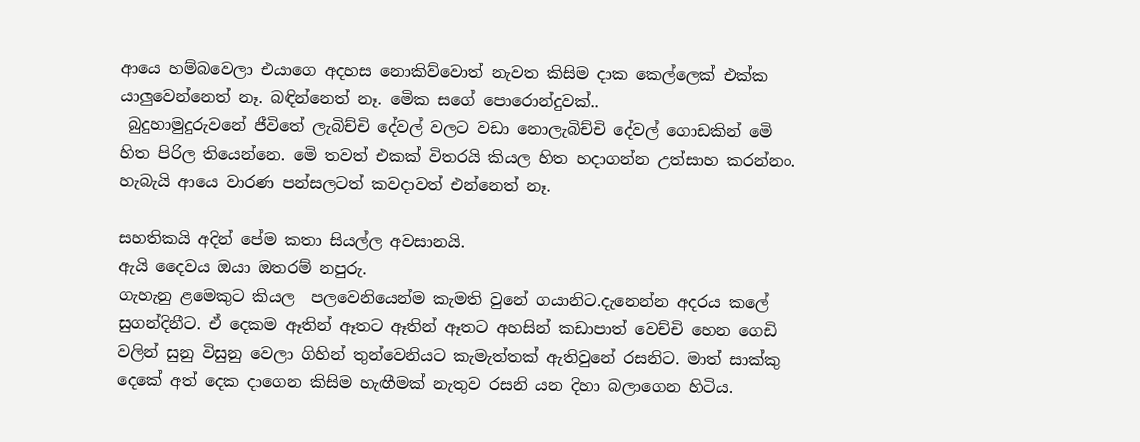ආයෙ හම්බවෙලා එයාගෙ අදහස නොකිව්වොත් නැවත කිසිම දාක කෙල්ලෙක් එක්ක යාලුවෙන්නෙත් නෑ. බඳින්නෙත් නෑ. මෙික සගේ පොරොන්දුවක්..
 බුදුහාමුදුරුවනේ ජීවිතේ ලැබිච්චි දේවල් වලට වඩා නොලැබිච්චි දේවල් ගොඩකින් මෙි හිත පිරිල තියෙන්නෙ. මෙි තවත් එකක් විතරයි කියල හිත හදාගන්න උත්සාහ කරන්නං. හැබැයි ආයෙ වාරණ පන්සලටත් කවදාවත් එන්නෙත් නෑ.

සහතිකයි අදින් පේම කතා සියල්ල අවසානයි.
ඇයි දෛවය ඔයා ඔතරම් නපුරු.
ගැහැනු ළමෙකුට කියල  පලවෙනියෙන්ම කැමති වුනේ ගයානිට.දැනෙන්න අදරය කලේ සුගන්දිනීට. ඒ දෙකම ඈතින් ඈතට ඈතින් ඈතට අහසින් කඩාපාත් වෙච්චි හෙන ගෙඩි වලින් සුනු විසුනු වෙලා ගිහින් තුන්වෙනියට කැමැත්තක් ඇතිවුනේ රසනිට. මාත් සාක්කු දෙකේ අත් දෙක දාගෙන කිසිම හැඟීමක් නැතුව රසනි යන දිහා බලාගෙන හිටිය.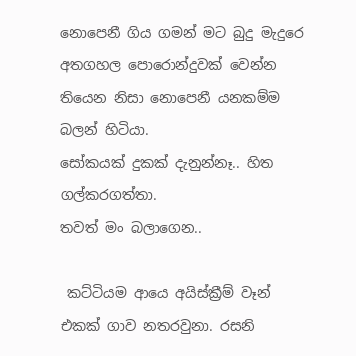නොපෙනී ගිය ගමන් මට බුදු මැදුරෙ අතගහල පොරොන්දුවක් වෙන්න තියෙන නිසා නොපෙනී යනකම්ම බලන් හිටියා.
සෝකයක් දුකක් දැනුන්නෑ.. හිත ගල්කරගත්තා.
තවත් මං බලාගෙන..

 කට්ටියම ආයෙ අයිස්ක්‍රීම් වෑන් එකක් ගාව නතරවුනා. රසනි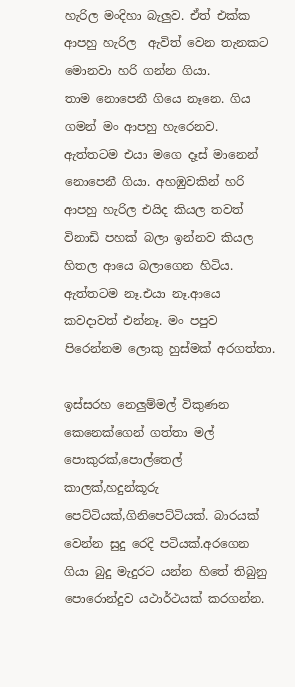හැරිල මංදිහා බැලුව. ඒත් එක්ක ආපහු හැරිල  ඇවිත් වෙන තැනකට මොනවා හරි ගන්න ගියා.
තාම නොපෙනී ගියෙ නෑනෙ. ගිය ගමන් මං ආපහු හැරෙනව.
ඇත්තටම එයා මගෙ දෑස් මානෙන් නොපෙනී ගියා. අහඹුවකින් හරි ආපහු හැරිල එයිද කියල තවත් විනාඩි පහක් බලා ඉන්නව කියල හිතල ආයෙ බලාගෙන හිටිය. ඇත්තටම නෑ.එයා නෑ.ආයෙ කවදාවත් එන්නෑ. මං පපුව පිරෙන්නම ලොකු හුස්මක් අරගත්තා.

ඉස්සරහ නෙලුම්මල් විකුණන කෙනෙක්ගෙන් ගත්තා මල් පොකුරක්,පොල්තෙල් කාලක්,හදුන්කූරු පෙට්ටියක්,ගිනිපෙට්ටියක්. බාරයක් වෙන්න සුදු රෙදි පටියක්.අරගෙන ගියා බුදු මැදුරට යන්න හිතේ තිබුනු පොරොන්දුව යථාර්ථයක් කරගන්න.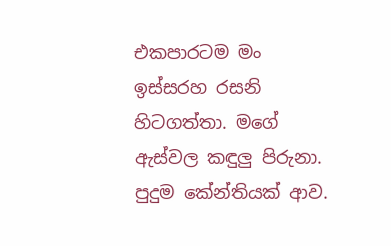එකපාරටම මං ඉස්සරහ රසනි හිටගත්තා. මගේ ඇස්වල කඳුලු පිරුනා. පුදුම කේන්තියක් ආව.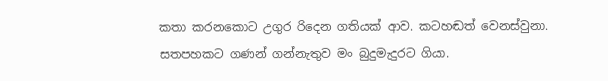කතා කරනකොට උගුර රිදෙන ගතියක් ආව. කටහඬත් වෙනස්වුනා. සතපහකට ගණන් ගන්නැතුව මං බුදුමැදුරට ගියා.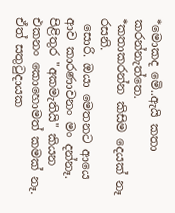*මොකද මෙි..ඇයි කතා කරන්නැත්තෙ.
*කතාකරන්න කිසිම දෙයක් නෑ රසනි.
 සොරි. ඔයා මෙතනට ආයෙ ආව කාරණාවනං මං දන්නෑ. පිළිතුර "අකමැතියි" කියන එකනං කොහොමත් කමක් නෑ. ඒත් සතුටුදායක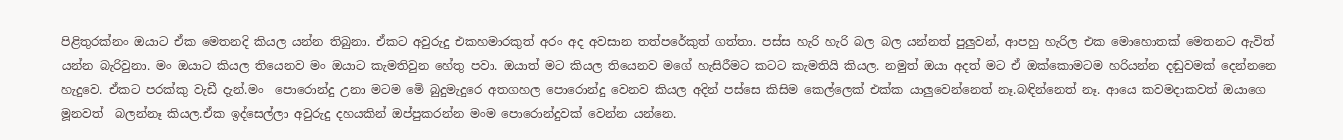පිළිතුරක්නං ඔයාට ඒක මෙතනදි කියල යන්න තිබුනා. ඒකට අවුරුදු එකහමාරකුත් අරං අද අවසාන තත්පරේකුත් ගත්තා. පස්ස හැරි හැරි බල බල යන්නත් පුලුවන්, ආපහු හැරිල එක මොහොතක් මෙතනට ඇවිත් යන්න බැරිවුනා. මං ඔයාට කියල තියෙනව මං ඔයාට කැමතිවුන හේතු පවා. ඔයාත් මට කියල තියෙනව මගේ හැසිරීමට කටට කැමතියි කියල. නමුත් ඔයා අදත් මට ඒ ඔක්කොමටම හරියන්න දඬුවමක් දෙන්නනෙ හැදුවෙ. ඒකට පරක්කු වැඩී දැන්.මං  පොරොන්දු උනා මටම මෙි බුදුමැදුරෙ අතගහල පොරොන්දු වෙනව කියල අදින් පස්සෙ කිසිම කෙල්ලෙක් එක්ක යාලුවෙන්නෙත් නෑ.බඳින්නෙත් නෑ. ආයෙ කවමදාකවත් ඔයාගෙ මූනවත්  බලන්නෑ කියල.ඒක ඉද්සෙල්ලා අවුරුදු දහයකින් ඔප්පුකරන්න මංම පොරොන්දුවක් වෙන්න යන්නෙ.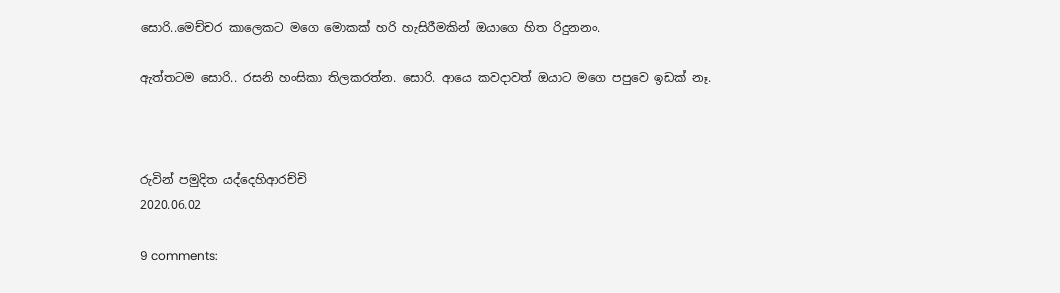සොරි..මෙච්චර කාලෙකට මගෙ මොකක් හරි හැසිරීමකින් ඔයාගෙ හිත රිදුනනං.

ඇත්තටම සොරි.. රසනි හංසිකා තිලකරත්න. සොරි. ආයෙ කවදාවත් ඔයාට මගෙ පපුවෙ ඉඩක් නෑ.



රුවින් පමුදිත යද්දෙහිආරච්චි
2020.06.02

9 comments: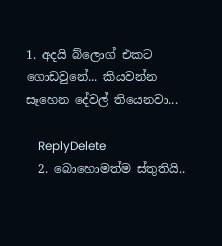1. අදයි බ්ලොග් එකට ගොඩවුනේ... කියවන්න සෑහෙන දේවල් තියෙනවා...

    ReplyDelete
  2. බොහොමත්ම ස්තුතියි..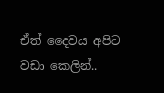ඒත් දෛවය අපිට වඩා කෙලින්..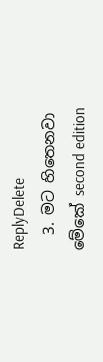ReplyDelete
  3. මට හිතෙනවා මේකේ second edition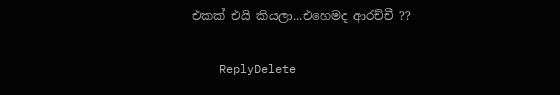එකක් එයි කියලා...එහෙමද ආරච්චී ??

    ReplyDelete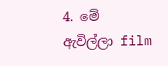4. මේ ඇවිල්ලා film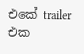එකේ trailer එක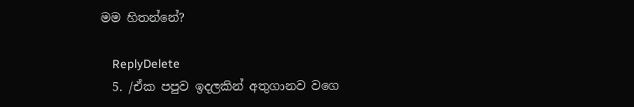මම හිතන්නේ?

    ReplyDelete
  5. /ඒක පපුව ඉදලකින් අතුගානව වගෙ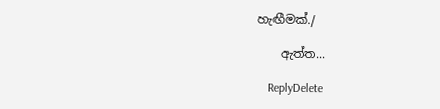හැඟීමක්./

    ඇත්ත...

    ReplyDelete